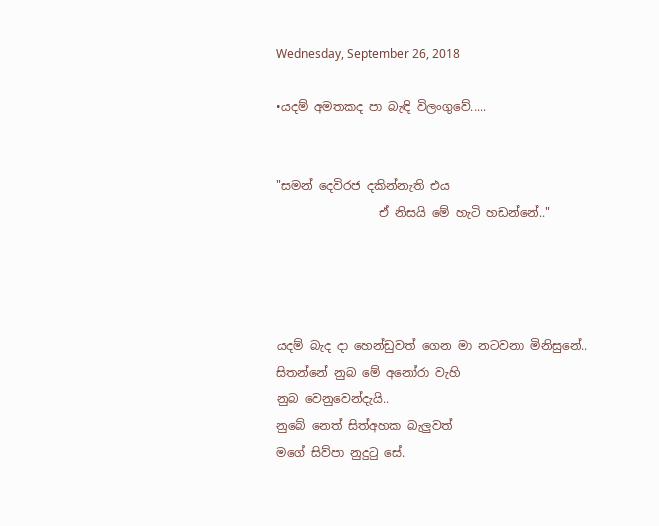Wednesday, September 26, 2018

•යදම් අමතකද පා බැඳි විලංගුවේ.....


"සමන් දෙවිරජ දකින්නැති එය
                 ඒ නිසයි මේ හැටි හඩන්නේ.."




යදම් බැද දා හෙන්ඩුවත් ගෙන මා නටවනා මිනිසුනේ..
සිතන්නේ නුබ මේ අනෝරා වැහි
නුබ වෙනුවෙන්දැයි..
නුබේ නෙත් සිත්අහක බැලුවත්
මගේ සිව්පා නුදුටු සේ.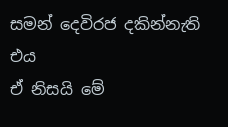සමන් දෙවිරජ දකින්නැති එය
ඒ නිසයි මේ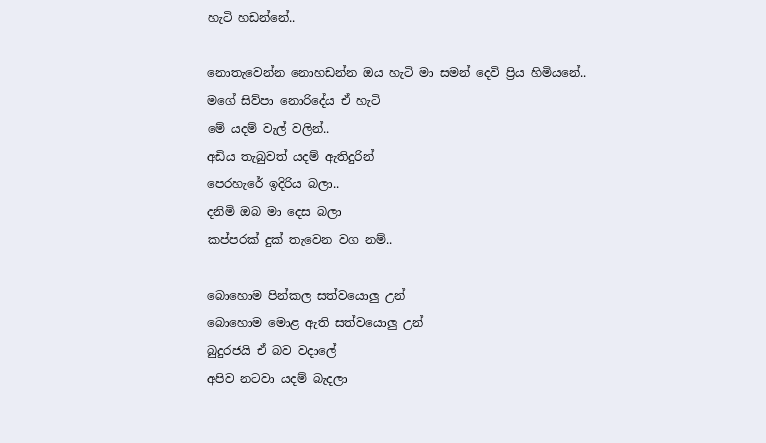හැටි හඩන්නේ..

නොතැවෙන්න නොහඩන්න ඔය හැටි මා සමන් දෙවි ප්‍රිය හිමියනේ..
මගේ සිව්පා නොරිදේය ඒ හැටි
මේ යදම් වැල් වලින්..
අඩිය තැබුවත් යදම් ඇතිදුරින්
පෙරහැරේ ඉදිරිය බලා..
දනිමි ඔබ මා දෙස බලා
කප්පරක් දුක් තැවෙන වග නම්..

බොහොම පින්කල සත්වයොලු උන්
බොහොම මොළ ඇති සත්වයොලු උන්
බුදුරජයි ඒ බව වදාලේ
අපිව නටවා යදම් බැදලා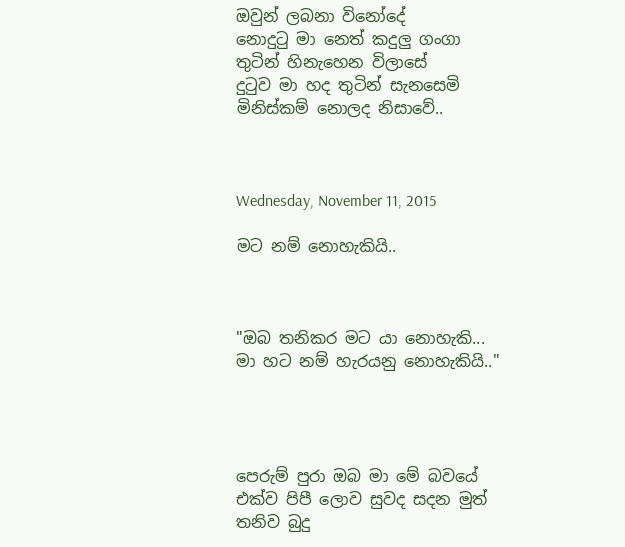ඔවුන් ලබනා විනෝදේ
නොදුටු මා නෙත් කදුලු ගංගා
තුටින් හිනැහෙන විලාසේ
දුටුව මා හද තුටින් සැනසෙමි
මිනිස්කම් නොලද නිසාවේ..



Wednesday, November 11, 2015

මට නම් නොහැකියි..



"ඔබ තනිකර මට යා නොහැකි... මා හට නම් හැරයනු නොහැකියි.."




පෙරුම් පුරා ඔබ මා මේ බවයේ
එක්ව පිපී ලොව සුවද සදන මුත්
තනිව බුදු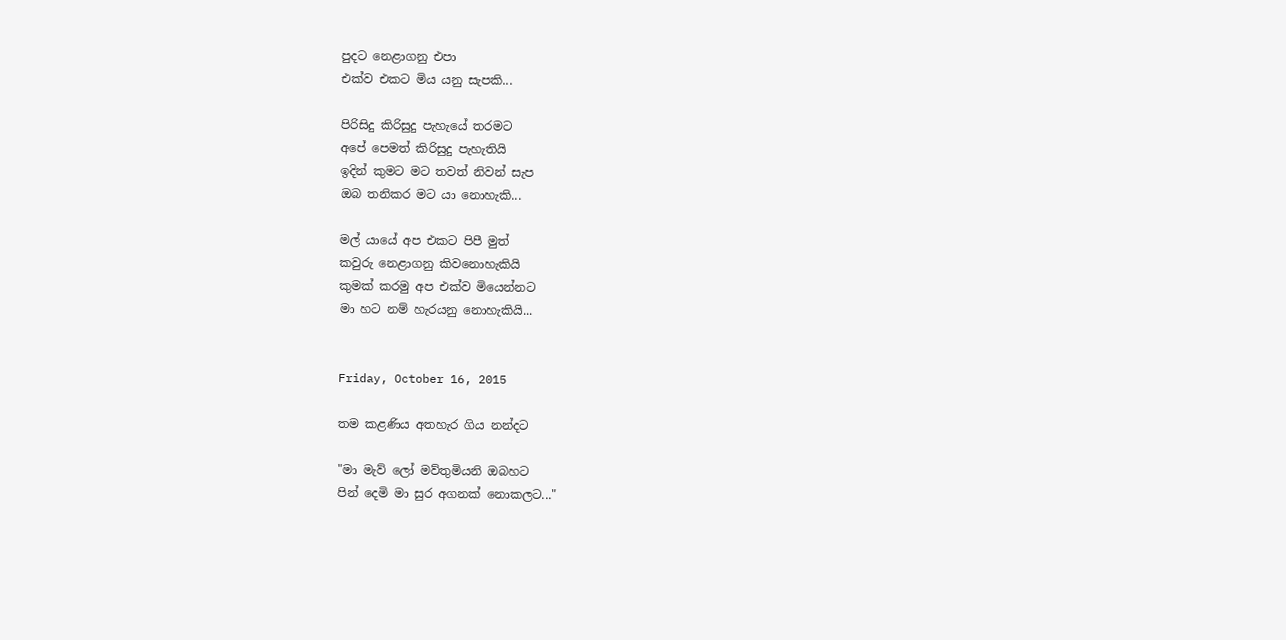පුදට නෙළාගනු එපා
එක්ව එකට මිය යනු සැපකි...

පිරිසිදු කිරිසුදු පැහැයේ තරමට
අපේ පෙමත් කිරිසුදු පැහැතියි
ඉදින් කුමට මට තවත් නිවන් සැප
ඔබ තනිකර මට යා නොහැකි...

මල් යායේ අප එකට පිපී මුත්
කවුරු නෙළාගනු කිවනොහැකියි
කුමක් කරමු අප එක්ව මියෙන්නට
මා හට නම් හැරයනු නොහැකියි...


Friday, October 16, 2015

තම කළණිය අතහැර ගිය නන්දට

"මා මැව් ලෝ මව්තුමියනි ඔබහට
පින් දෙමි මා සුර අගනක් නොකලට..."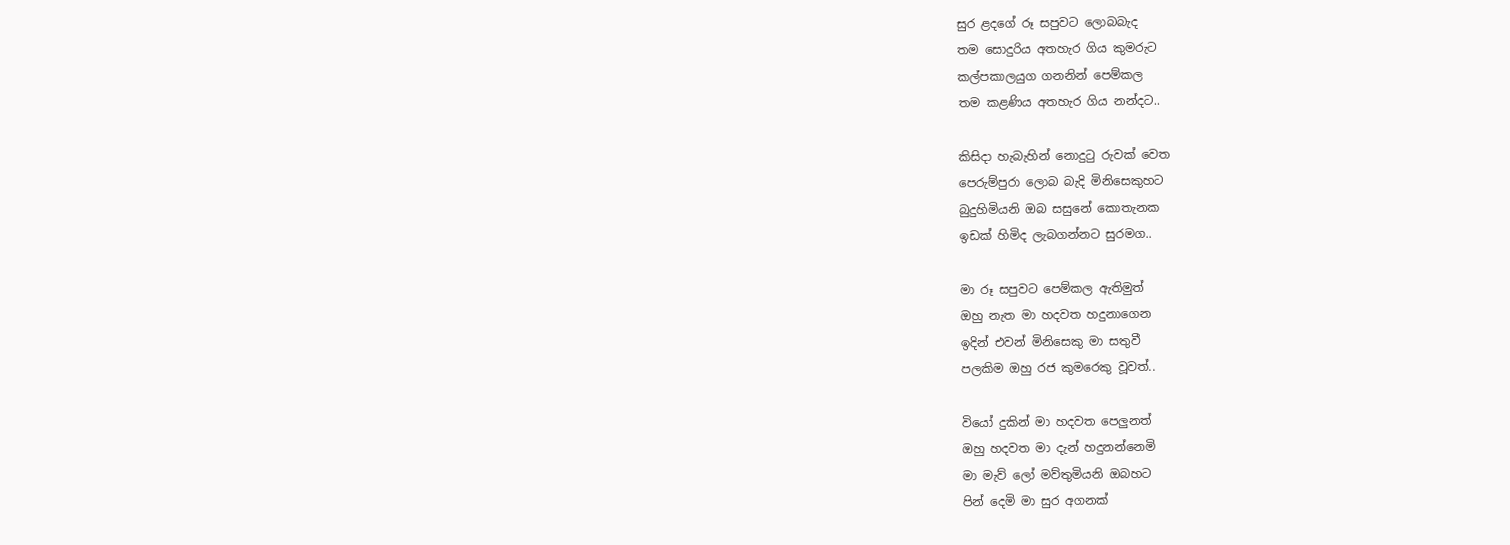සුර ළදගේ රූ සපුවට ලොබබැද
තම සොදුරිය අතහැර ගිය කුමරුට
කල්පකාලයුග ගනනින් පෙම්කල
තම කළණිය අතහැර ගිය නන්දට..

කිසිදා හැබැහින් නොදුටු රුවක් වෙත
පෙරුම්පුරා ලොබ බැදි මිනිසෙකුහට
බුදුහිමියනි ඔබ සසුනේ කොතැනක
ඉඩක් හිමිද ලැබගන්නට සුරමග..

මා රූ සපුවට පෙම්කල ඇතිමුත්
ඔහු නැත මා හදවත හදුනාගෙන
ඉදින් එවන් මිනිසෙකු මා සතුවී
පලකිම ඔහු රජ කුමරෙකු වූවත්..

වියෝ දුකින් මා හදවත පෙලුනත්
ඔහු හදවත මා දැන් හදුනන්නෙමි
මා මැව් ලෝ මව්තුමියනි ඔබහට
පින් දෙමි මා සුර අගනක්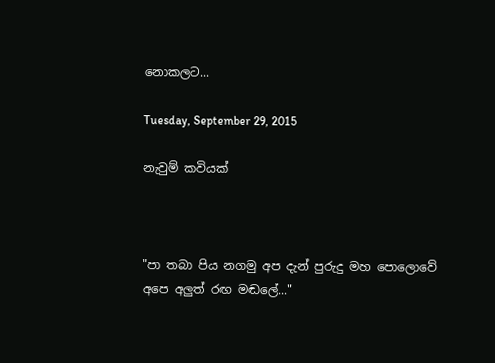නොකලට...

Tuesday, September 29, 2015

නැවුම් කවියක්



"පා තබා පිය නගමු අප දැන් පුරුදු මහ පොලොවේ
අපෙ අලුත් රඟ මඬලේ..."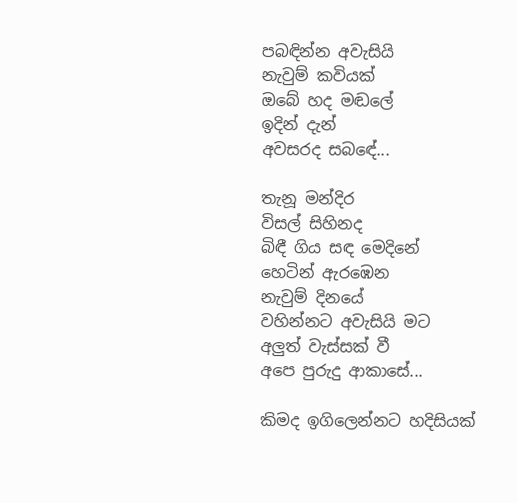පබඳින්න අවැසියි
නැවුම් කවියක්
ඔබේ හද මඬලේ
ඉදින් දැන්
අවසරද සබඳේ...

තැනූ මන්දිර
විසල් සිහිනද
බිඳී ගිය සඳ මෙදිනේ
හෙටින් ඇරඹෙන
නැවුම් දිනයේ
වහින්නට අවැසියි මට
අලුත් වැස්සක් වී
අපෙ පුරුදු ආකාසේ...

කිමද ඉගිලෙන්නට හදිසියක්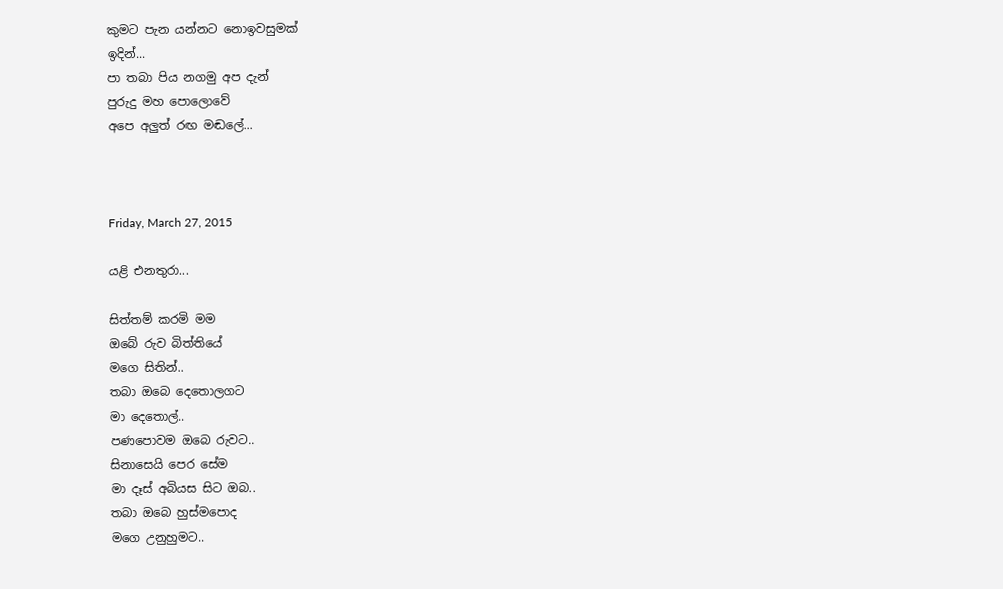කුමට පැන යන්නට නොඉවසුමක්
ඉදින්...
පා තබා පිය නගමු අප දැන්
පුරුදු මහ පොලොවේ
අපෙ අලුත් රඟ මඬලේ...



Friday, March 27, 2015

යළි එනතුරා...

සිත්තම් කරමි මම
ඔබේ රුව බිත්තියේ
මගෙ සිතින්..
තබා ඔබෙ දෙතොලගට
මා දෙතොල්..
පණපොවම ඔබෙ රුවට..
සිනාසෙයි පෙර සේම
මා දෑස් අබියස සිට ඔබ..
තබා ඔබෙ හුස්මපොද
මගෙ උනුහුමට..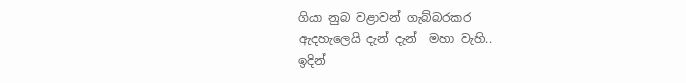ගියා නුබ වළාවන් ගැබ්බරකර
ඇදහැලෙයි දැන් දැන්  මහා වැහි..
ඉදින්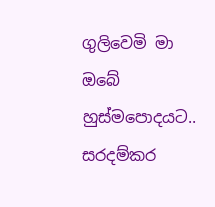ගුලිවෙමි මා
ඔබේ හුස්මපොදයට..
සරදම්කර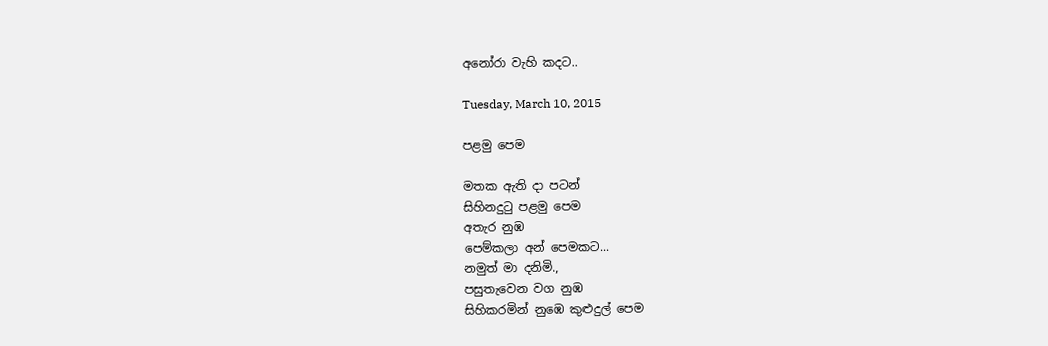අනෝරා වැහි කදට..

Tuesday, March 10, 2015

පළමු පෙම

මතක ඇති දා පටන්
සිහිනදුටු පළමු පෙම
අතැර නුඹ
පෙම්කලා අන් පෙමකට...
නමුත් මා දනිමි.,
පසුතැවෙන වග නුඹ
සිහිකරමින් නුඹෙ කුළුදුල් පෙම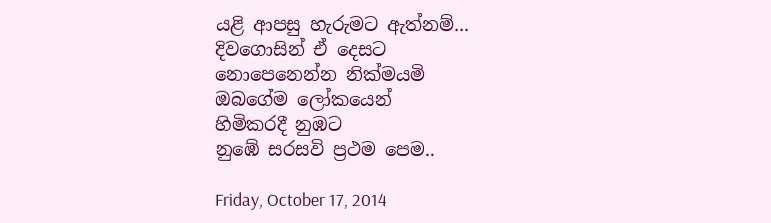යළි ආපසු හැරුමට ඇත්නම්...
දිවගොසින් ඒ දෙසට
නොපෙනෙන්න නික්මයමි
ඔබගේම ලෝකයෙන්
හිමිකරදී නුඹට
නුඹේ සරසවි ප්‍රථම පෙම..

Friday, October 17, 2014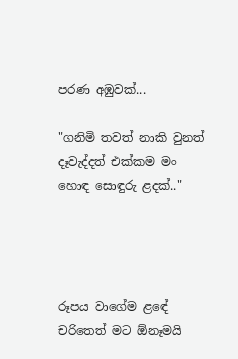පරණ අඹුවක්...

"ගනිමි තවත් නාකි වුනත් දෑවැද්දත් එක්කම මං
හොඳ සොඳුරු ළදක්.."




රූපය වාගේම ළඳේ
චරිතෙත් මට ඕනෑමයි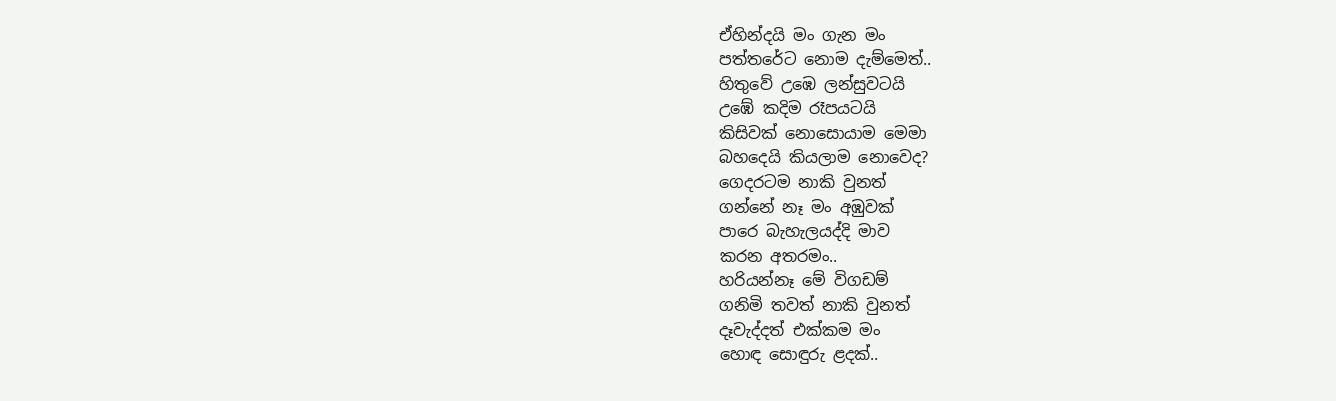ඒහින්දයි මං ගැන මං
පත්තරේට නොම දැම්මෙත්..
හිතුවේ උඹෙ ලන්සුවටයි
උඹේ කදිම රෑපයටයි
කිසිවක් නොසොයාම මෙමා
බහදෙයි කියලාම නොවෙද?
ගෙදරටම නාකි වුනත්
ගන්නේ නෑ මං අඹුවක්
පාරෙ බැහැලයද්දි මාව
කරන අතරමං..
හරියන්නෑ මේ විගඩම්
ගනිමි තවත් නාකි වුනත්
දෑවැද්දත් එක්කම මං
හොඳ සොඳුරු ළදක්..